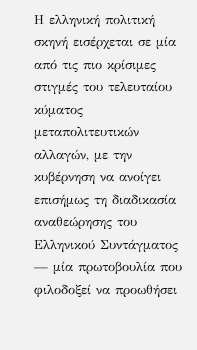Η ελληνική πολιτική σκηνή εισέρχεται σε μία από τις πιο κρίσιμες στιγμές του τελευταίου κύματος μεταπολιτευτικών αλλαγών, με την κυβέρνηση να ανοίγει επισήμως τη διαδικασία αναθεώρησης του Ελληνικού Συντάγματος — μία πρωτοβουλία που φιλοδοξεί να προωθήσει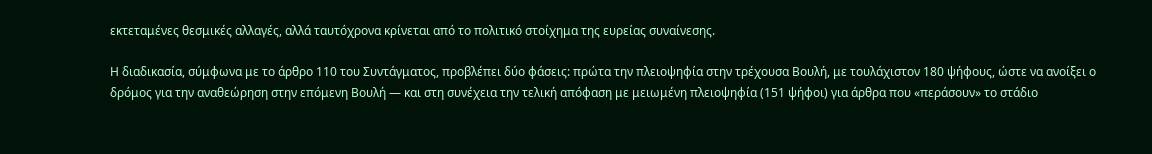εκτεταμένες θεσμικές αλλαγές, αλλά ταυτόχρονα κρίνεται από το πολιτικό στοίχημα της ευρείας συναίνεσης.

Η διαδικασία, σύμφωνα με το άρθρο 110 του Συντάγματος, προβλέπει δύο φάσεις: πρώτα την πλειοψηφία στην τρέχουσα Βουλή, με τουλάχιστον 180 ψήφους, ώστε να ανοίξει ο δρόμος για την αναθεώρηση στην επόμενη Βουλή — και στη συνέχεια την τελική απόφαση με μειωμένη πλειοψηφία (151 ψήφοι) για άρθρα που «περάσουν» το στάδιο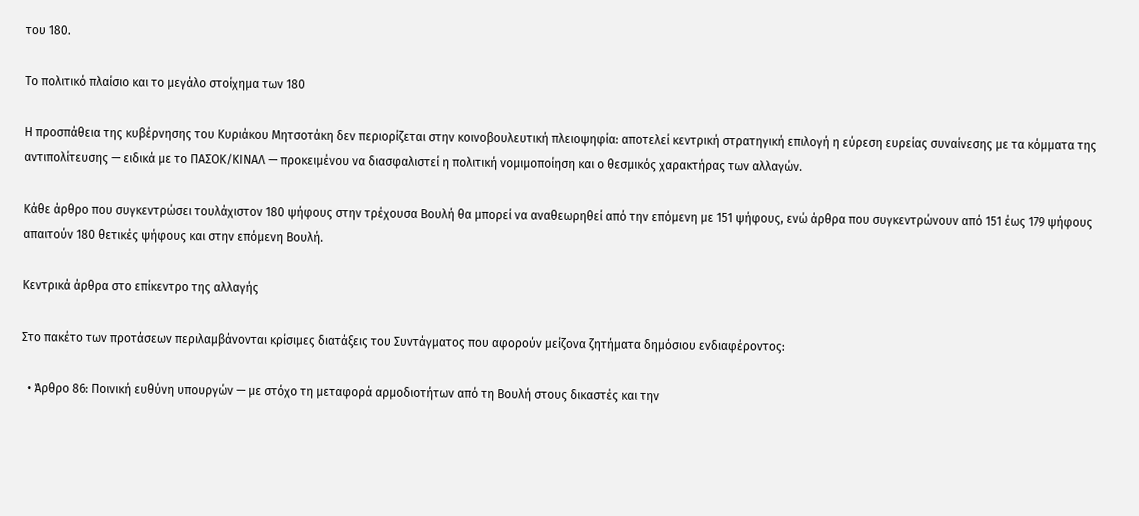του 180.

Το πολιτικό πλαίσιο και το μεγάλο στοίχημα των 180

Η προσπάθεια της κυβέρνησης του Κυριάκου Μητσοτάκη δεν περιορίζεται στην κοινοβουλευτική πλειοψηφία: αποτελεί κεντρική στρατηγική επιλογή η εύρεση ευρείας συναίνεσης με τα κόμματα της αντιπολίτευσης — ειδικά με το ΠΑΣΟΚ/ΚΙΝΑΛ — προκειμένου να διασφαλιστεί η πολιτική νομιμοποίηση και ο θεσμικός χαρακτήρας των αλλαγών.

Κάθε άρθρο που συγκεντρώσει τουλάχιστον 180 ψήφους στην τρέχουσα Βουλή θα μπορεί να αναθεωρηθεί από την επόμενη με 151 ψήφους, ενώ άρθρα που συγκεντρώνουν από 151 έως 179 ψήφους απαιτούν 180 θετικές ψήφους και στην επόμενη Βουλή.

Κεντρικά άρθρα στο επίκεντρο της αλλαγής

Στο πακέτο των προτάσεων περιλαμβάνονται κρίσιμες διατάξεις του Συντάγματος που αφορούν μείζονα ζητήματα δημόσιου ενδιαφέροντος:

  • Άρθρο 86: Ποινική ευθύνη υπουργών — με στόχο τη μεταφορά αρμοδιοτήτων από τη Βουλή στους δικαστές και την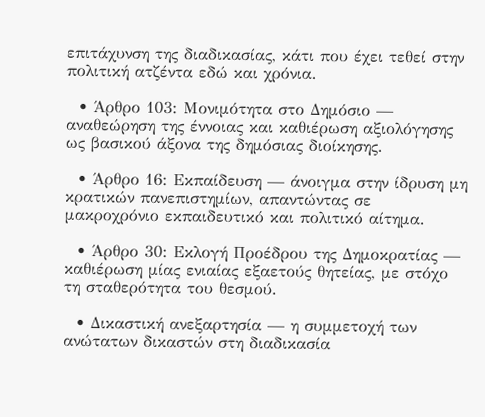επιτάχυνση της διαδικασίας, κάτι που έχει τεθεί στην πολιτική ατζέντα εδώ και χρόνια.

  • Άρθρο 103: Μονιμότητα στο Δημόσιο — αναθεώρηση της έννοιας και καθιέρωση αξιολόγησης ως βασικού άξονα της δημόσιας διοίκησης.

  • Άρθρο 16: Εκπαίδευση — άνοιγμα στην ίδρυση μη κρατικών πανεπιστημίων, απαντώντας σε μακροχρόνιο εκπαιδευτικό και πολιτικό αίτημα.

  • Άρθρο 30: Εκλογή Προέδρου της Δημοκρατίας — καθιέρωση μίας ενιαίας εξαετούς θητείας, με στόχο τη σταθερότητα του θεσμού.

  • Δικαστική ανεξαρτησία — η συμμετοχή των ανώτατων δικαστών στη διαδικασία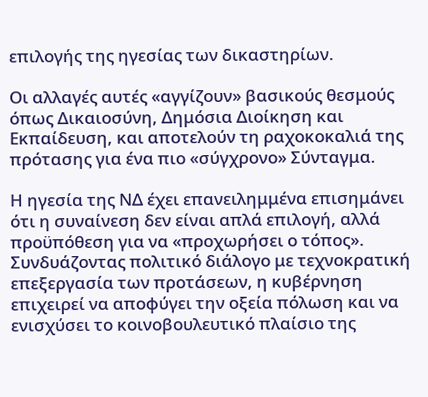επιλογής της ηγεσίας των δικαστηρίων.

Οι αλλαγές αυτές «αγγίζουν» βασικούς θεσμούς όπως Δικαιοσύνη, Δημόσια Διοίκηση και Εκπαίδευση, και αποτελούν τη ραχοκοκαλιά της πρότασης για ένα πιο «σύγχρονο» Σύνταγμα.

Η ηγεσία της ΝΔ έχει επανειλημμένα επισημάνει ότι η συναίνεση δεν είναι απλά επιλογή, αλλά προϋπόθεση για να «προχωρήσει ο τόπος». Συνδυάζοντας πολιτικό διάλογο με τεχνοκρατική επεξεργασία των προτάσεων, η κυβέρνηση επιχειρεί να αποφύγει την οξεία πόλωση και να ενισχύσει το κοινοβουλευτικό πλαίσιο της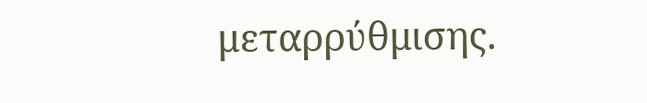μεταρρύθμισης.